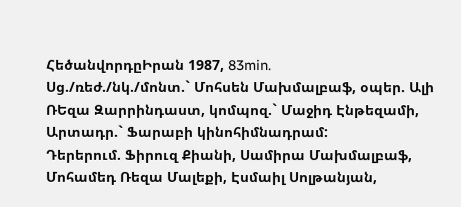ՀեծանվորդըԻրան 1987, 83min.
Սց./ռեժ./նկ./մոնտ.` Մոհսեն Մախմալբաֆ, օպեր. Ալի ՌԵզա Զարրինդաստ, կոմպոզ.` Մաջիդ Էնթեզամի, Արտադր.` Ֆարաբի կինոհիմնադրամ:
Դերերում. Ֆիրուզ Քիանի, Սամիրա Մախմալբաֆ, Մոհամեդ Ռեզա Մալեքի, Էսմաիլ Սոլթանյան,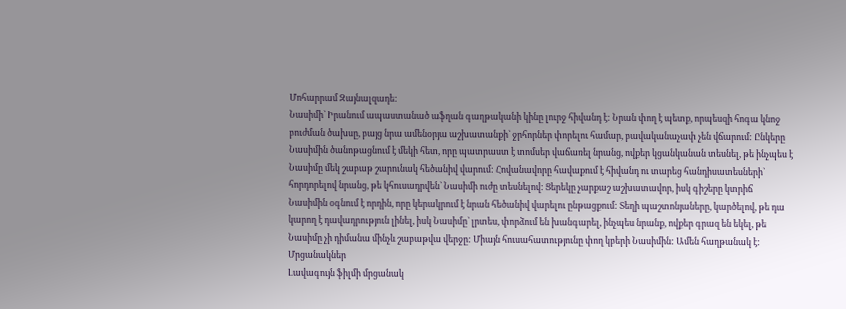Մոհարրամ Զայնալզադե:
Նասիմի` Իրանում ապաստանած աֆղան գաղթականի կինը լուրջ հիվանդ է: Նրան փող է պետք, որպեսզի հոգա կնոջ բուժման ծախսը, բայց նրա ամենօրյա աշխատանքի` ջրհորներ փորելու համար, բավականաչափ չեն վճարում: Ընկերը Նասիմին ծանոթացնում է մեկի հետ, որը պատրաստ է տոմսեր վաճառել նրանց, ովքեր կցանկանան տեսնել, թե ինչպես է Նասիմը մեկ շաբաթ շարունակ հեծանիվ վարում: Հովանավորը հավաքում է հիվանդ ու տարեց հանդիսատեսների` հորդորելով նրանց, թե կհուսադրվեն` Նասիմի ուժը տեսնելով: Ցերեկը չարքաշ աշխատավոր, իսկ գիշերը կտրիճ Նասիմին օգնում է որդին, որը կերակրում է նրան հեծանիվ վարելու ընթացքում: Տեղի պաշտոնյաները, կարծելով, թե դա կարող է դավադրություն լինել, իսկ Նասիմը` լրտես, փորձում են խանգարել, ինչպես նրանք, ովքեր գրազ են եկել, թե Նասիմը չի դիմանա մինչև շաբաթվա վերջը: Միայն հուսահատությունը փող կբերի Նասիմին: Ամեն հաղթանակ է:
Մրցանակներ
Լավագույն ֆիլմի մրցանակ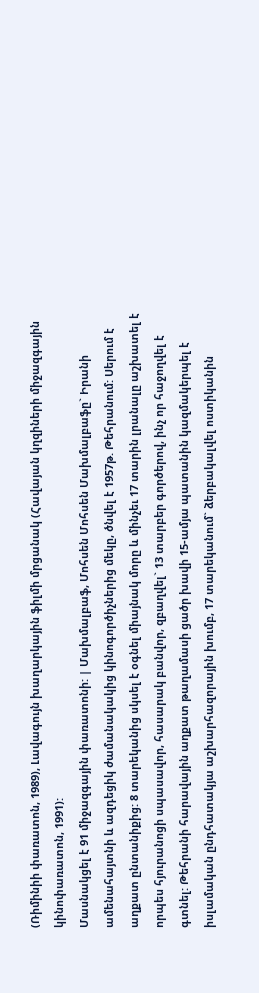(Ռիմինիի փառատոն, 1989), Լավագույն խաղարկային ֆիլմի մրցանակ (Հավայան կղզիների միջազգային կինոփառատոն, 1991):
Մասնակցել է 91 միջազգային փառատոնի: | Մախմալբաֆ, Մոհսեն Մոհսեն Մախմալբաֆը` Իրանի ամենահայտնի և ազդեցիկ ժամանակակից կինոգործիչներից մեկը, ծնվել է 1957թ. Թեհրանում: Սերում է աղքատ ընտանիքից: 8 տարեկանից սկսել է օգնել միայնակ մորը և մինչեւ 17 տարին լրանալը աշխատել է որպես հյուրանոցի սպասավոր, հասարակ բանվոր, զբաղվել` 13 տարբեր գործերով, ինչ որ հաջողվել է գտնել: Թեհրանի հարավային աղքատ թաղամասի ցածր խավի 15-ամյա պատանին կազմակերպել է իսլամական ընդհատակյա աշխարհազորային խումբ, 17 տարեկանում` ձերբակալվել ոստիկանին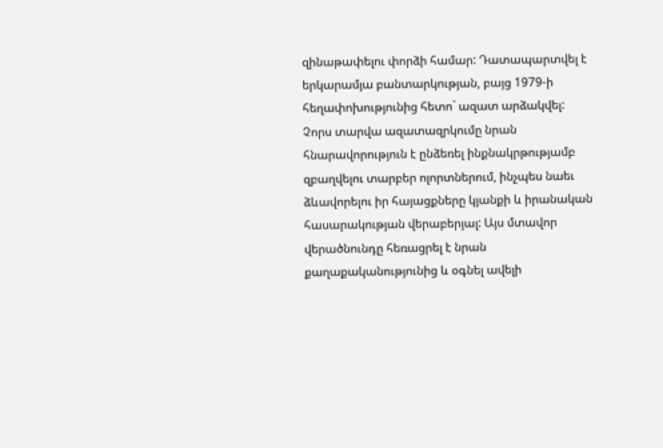զինաթափելու փորձի համար: Դատապարտվել է երկարամյա բանտարկության, բայց 1979-ի հեղափոխությունից հետո` ազատ արձակվել: Չորս տարվա ազատազրկումը նրան հնարավորություն է ընձեռել ինքնակրթությամբ զբաղվելու տարբեր ոլորտներում, ինչպես նաեւ ձևավորելու իր հայացքները կյանքի և իրանական հասարակության վերաբերյալ: Այս մտավոր վերածնունդը հեռացրել է նրան քաղաքականությունից և օգնել ավելի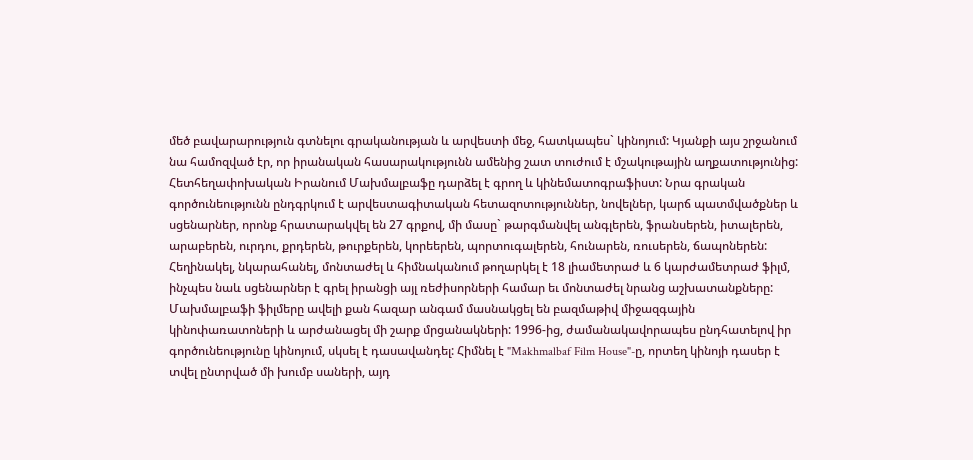մեծ բավարարություն գտնելու գրականության և արվեստի մեջ, հատկապես` կինոյում: Կյանքի այս շրջանում նա համոզված էր, որ իրանական հասարակությունն ամենից շատ տուժում է մշակութային աղքատությունից: Հետհեղափոխական Իրանում Մախմալբաֆը դարձել է գրող և կինեմատոգրաֆիստ: Նրա գրական գործունեությունն ընդգրկում է արվեստագիտական հետազոտություններ, նովելներ, կարճ պատմվածքներ և սցենարներ, որոնք հրատարակվել են 27 գրքով, մի մասը` թարգմանվել անգլերեն, ֆրանսերեն, իտալերեն, արաբերեն, ուրդու, քրդերեն, թուրքերեն, կորեերեն, պորտուգալերեն, հունարեն, ռուսերեն, ճապոներեն: Հեղինակել, նկարահանել, մոնտաժել և հիմնականում թողարկել է 18 լիամետրաժ և 6 կարժամետրաժ ֆիլմ, ինչպես նաև սցենարներ է գրել իրանցի այլ ռեժիսորների համար եւ մոնտաժել նրանց աշխատանքները: Մախմալբաֆի ֆիլմերը ավելի քան հազար անգամ մասնակցել են բազմաթիվ միջազգային կինոփառատոների և արժանացել մի շարք մրցանակների: 1996-ից, ժամանակավորապես ընդհատելով իր գործունեությունը կինոյում, սկսել է դասավանդել: Հիմնել է "Makhmalbaf Film House"-ը, որտեղ կինոյի դասեր է տվել ընտրված մի խումբ սաների, այդ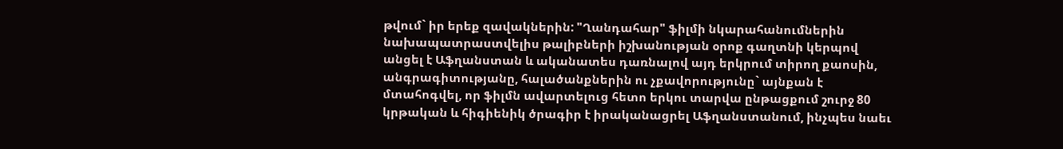թվում` իր երեք զավակներին: "Ղանդահար" ֆիլմի նկարահանումներին նախապատրաստվելիս թալիբների իշխանության օրոք գաղտնի կերպով անցել է Աֆղանստան և ականատես դառնալով այդ երկրում տիրող քաոսին, անգրագիտությանը, հալածանքներին ու չքավորությունը` այնքան է մտահոգվել, որ ֆիլմն ավարտելուց հետո երկու տարվա ընթացքում շուրջ 80 կրթական և հիգիենիկ ծրագիր է իրականացրել Աֆղանստանում, ինչպես նաեւ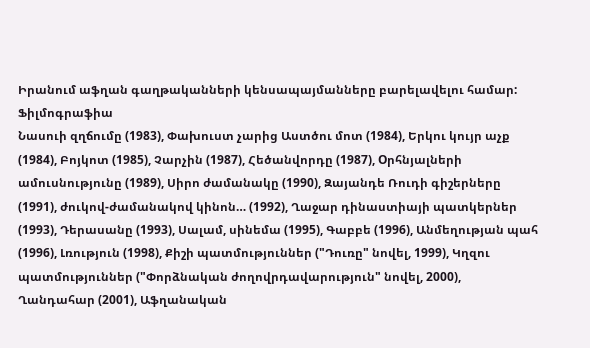Իրանում աֆղան գաղթականների կենսապայմանները բարելավելու համար:
Ֆիլմոգրաֆիա
Նասուի զղճումը (1983), Փախուստ չարից Աստծու մոտ (1984), Երկու կույր աչք (1984), Բոյկոտ (1985), Չարչին (1987), Հեծանվորդը (1987), Oրհնյալների ամուսնությունը (1989), Սիրո ժամանակը (1990), Զայանդե Ռուդի գիշերները (1991), ժուկով-ժամանակով կինոն… (1992), Ղաջար դինաստիայի պատկերներ (1993), Դերասանը (1993), Սալամ, սինեմա (1995), Գաբբե (1996), Անմեղության պահ (1996), Լռություն (1998), Քիշի պատմություններ ("Դուռը" նովել, 1999), Կղզու պատմություններ ("Փորձնական ժողովրդավարություն" նովել, 2000), Ղանդահար (2001), Աֆղանական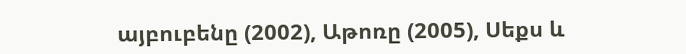այբուբենը (2002), Աթոռը (2005), Սեքս և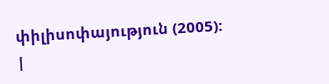փիլիսոփայություն (2005):
|